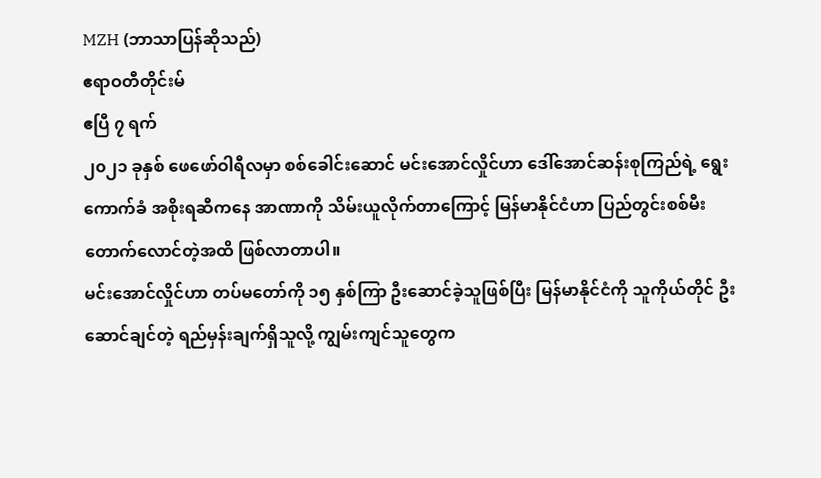MZH (ဘာသာပြန်ဆိုသည်)
ဧရာဝတီတိုင်းမ်
ဧပြီ ၇ ရက်
၂၀၂၁ ခုနှစ် ဖေဖော်ဝါရီလမှာ စစ်ခေါင်းဆောင် မင်းအောင်လှိုင်ဟာ ဒေါ်အောင်ဆန်းစုကြည်ရဲ့ ရွေးကောက်ခံ အစိုးရဆီကနေ အာဏာကို သိမ်းယူလိုက်တာကြောင့် မြန်မာနိုင်ငံဟာ ပြည်တွင်းစစ်မီး တောက်လောင်တဲ့အထိ ဖြစ်လာတာပါ။
မင်းအောင်လှိုင်ဟာ တပ်မတော်ကို ၁၅ နှစ်ကြာ ဦးဆောင်ခဲ့သူဖြစ်ပြီး မြန်မာနိုင်ငံကို သူကိုယ်တိုင် ဦးဆောင်ချင်တဲ့ ရည်မှန်းချက်ရှိသူလို့ ကျွမ်းကျင်သူတွေက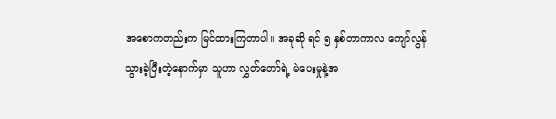အစောကတည်းက မြင်ထားကြတာပါ။ အခုဆို ရင် ၅ နှစ်တာကာလ ကျော်လွန်သွားခဲ့ပြီးတဲ့နောက်မှာ သူဟာ လွှတ်တော်ရဲ့ မဲပေးမှုနဲ့အ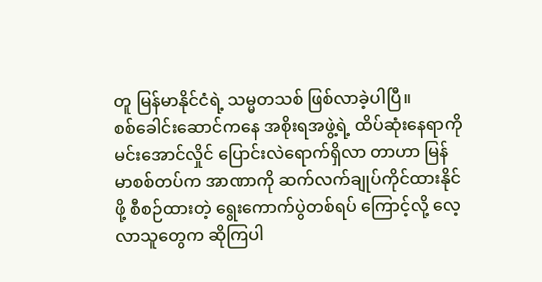တူ မြန်မာနိုင်ငံရဲ့ သမ္မတသစ် ဖြစ်လာခဲ့ပါပြီ။
စစ်ခေါင်းဆောင်ကနေ အစိုးရအဖွဲ့ရဲ့ ထိပ်ဆုံးနေရာကို မင်းအောင်လှိုင် ပြောင်းလဲရောက်ရှိလာ တာဟာ မြန်မာစစ်တပ်က အာဏာကို ဆက်လက်ချုပ်ကိုင်ထားနိုင်ဖို့ စီစဉ်ထားတဲ့ ရွေးကောက်ပွဲတစ်ရပ် ကြောင့်လို့ လေ့လာသူတွေက ဆိုကြပါ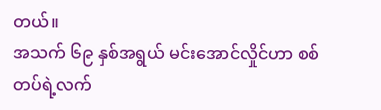တယ်။
အသက် ၆၉ နှစ်အရွယ် မင်းအောင်လှိုင်ဟာ စစ်တပ်ရဲ့လက်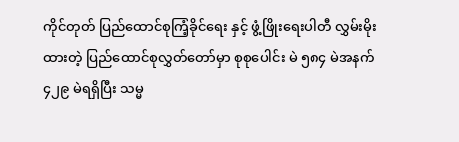ကိုင်တုတ် ပြည်ထောင်စုကြံ့ခိုင်ရေး နှင့် ဖွံ့ဖြိုးရေးပါတီ လွှမ်းမိုးထားတဲ့ ပြည်ထောင်စုလွှတ်တော်မှာ စုစုပေါင်း မဲ ၅၈၄ မဲအနက် ၄၂၉ မဲရရှိပြီး သမ္မ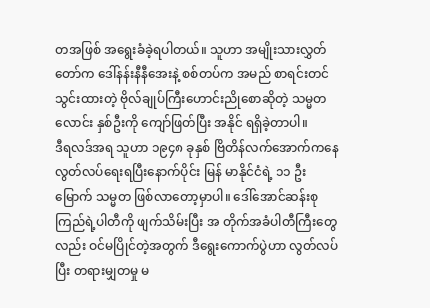တအဖြစ် အရွေးခံခဲ့ရပါတယ်။ သူဟာ အမျိုးသားလွှတ်တော်က ဒေါ်နန်းနီနီအေးနဲ့ စစ်တပ်က အမည် စာရင်းတင်သွင်းထားတဲ့ ဗိုလ်ချုပ်ကြီးဟောင်းညိုစောဆိုတဲ့ သမ္မတလောင်း နှစ်ဦးကို ကျော်ဖြတ်ပြီး အနိုင် ရရှိခဲ့တာပါ။
ဒီရလဒ်အရ သူဟာ ၁၉၄၈ ခုနှစ် ဗြိတိန်လက်အောက်ကနေ လွတ်လပ်ရေးရပြီးနောက်ပိုင်း မြန် မာနိုင်ငံရဲ့ ၁၁ ဦးမြောက် သမ္မတ ဖြစ်လာတော့မှာပါ။ ဒေါ်အောင်ဆန်းစုကြည်ရဲ့ပါတီကို ဖျက်သိမ်းပြီး အ တိုက်အခံပါတီကြီးတွေလည်း ဝင်မပြိုင်တဲ့အတွက် ဒီရွေးကောက်ပွဲဟာ လွတ်လပ်ပြီး တရားမျှတမှု မ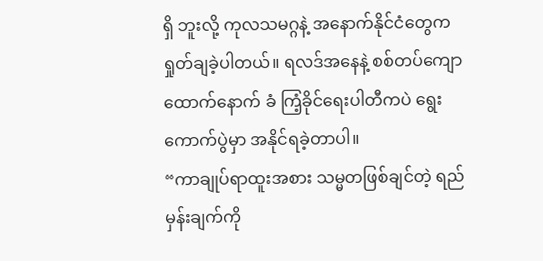ရှိ ဘူးလို့ ကုလသမဂ္ဂနဲ့ အနောက်နိုင်ငံတွေက ရှုတ်ချခဲ့ပါတယ်။ ရလဒ်အနေနဲ့ စစ်တပ်ကျော ထောက်နောက် ခံ ကြံ့ခိုင်ရေးပါတီကပဲ ရွေးကောက်ပွဲမှာ အနိုင်ရခဲ့တာပါ။
“ကာချုပ်ရာထူးအစား သမ္မတဖြစ်ချင်တဲ့ ရည်မှန်းချက်ကို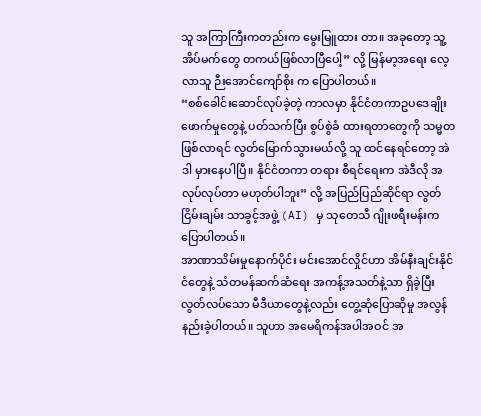သူ အကြာကြီးကတည်းက မွေးမြူထား တာ။ အခုတော့ သူ့အိပ်မက်တွေ တကယ်ဖြစ်လာပြီပေါ့” လို့ မြန်မာ့အရေး လေ့လာသူ ဉီးအောင်ကျော်စိုး က ပြောပါတယ်။
“စစ်ခေါင်းဆောင်လုပ်ခဲ့တဲ့ ကာလမှာ နိုင်ငံတကာဥပဒေချိုးဖောက်မှုတွေနဲ့ ပတ်သက်ပြီး စွပ်စွဲခံ ထားရတာတွေကို သမ္မတဖြစ်လာရင် လွတ်မြောက်သွားမယ်လို့ သူ ထင်နေရင်တော့ အဲဒါ မှားနေပါပြီ။ နိုင်ငံတကာ တရား စီရင်ရေးက အဲဒီလို အလုပ်လုပ်တာ မဟုတ်ပါဘူး” လို့ အပြည်ပြည်ဆိုင်ရာ လွတ်ငြိမ်းချမ်း သာခွင့်အဖွဲ့ (AI) မှ သုတေသီ ဂျိုးဖရီးမန်းက ပြောပါတယ်။
အာဏာသိမ်းမှုနောက်ပိုင်း မင်းအောင်လှိုင်ဟာ အိမ်နီးချင်းနိုင်ငံတွေနဲ့ သံတမန်ဆက်ဆံရေး အကန့်အသတ်နဲ့သာ ရှိခဲ့ပြီး လွတ်လပ်သော မီဒီယာတွေနဲ့လည်း တွေ့ဆုံပြောဆိုမှု အလွန် နည်းခဲ့ပါတယ်။ သူဟာ အမေရိကန်အပါအဝင် အ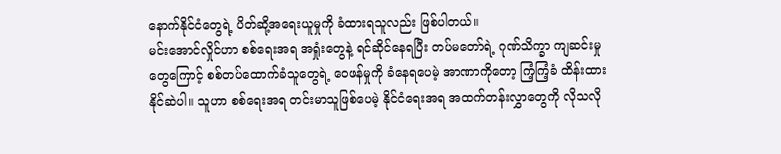နောက်နိုင်ငံတွေရဲ့ ပိတ်ဆို့အရေးယူမှုကို ခံထားရသူလည်း ဖြစ်ပါတယ်။
မင်းအောင်လှိုင်ဟာ စစ်ရေးအရ အရှုံးတွေနဲ့ ရင်ဆိုင်နေရပြီး တပ်မတော်ရဲ့ ဂုဏ်သိက္ခာ ကျဆင်းမှု တွေကြောင့် စစ်တပ်ထောက်ခံသူတွေရဲ့ ဝေဖန်မှုကို ခံနေရပေမဲ့ အာဏာကိုတော့ ကြံ့ကြံ့ခံ ထိန်းထားနိုင်ဆဲပါ။ သူဟာ စစ်ရေးအရ တင်းမာသူဖြစ်ပေမဲ့ နိုင်ငံရေးအရ အထက်တန်းလွှာတွေကို လိုသလို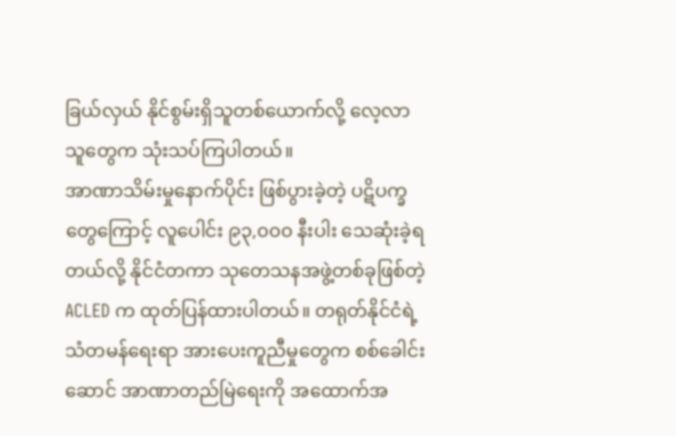ခြယ်လှယ် နိုင်စွမ်းရှိသူတစ်ယောက်လို့ လေ့လာသူတွေက သုံးသပ်ကြပါတယ်။
အာဏာသိမ်းမှုနောက်ပိုင်း ဖြစ်ပွားခဲ့တဲ့ ပဋိပက္ခတွေကြောင့် လူပေါင်း ၉၃,၀၀၀ နီးပါး သေဆုံးခဲ့ရတယ်လို့ နိုင်ငံတကာ သုတေသနအဖွဲ့တစ်ခုဖြစ်တဲ့ ACLED က ထုတ်ပြန်ထားပါတယ်။ တရုတ်နိုင်ငံရဲ့ သံတမန်ရေးရာ အားပေးကူညီမှုတွေက စစ်ခေါင်းဆောင် အာဏာတည်မြဲရေးကို အထောက်အ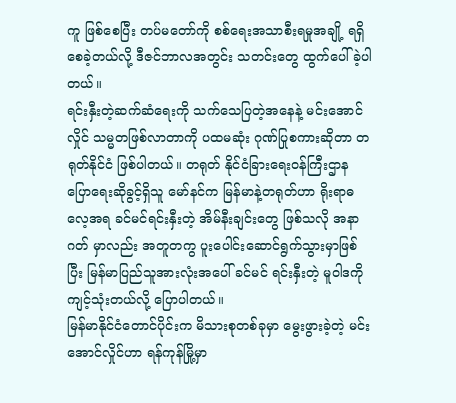ကူ ဖြစ်စေပြီး တပ်မတော်ကို စစ်ရေးအသာစီးရမှုအချို့ ရရှိစေခဲ့တယ်လို့ ဒီဇင်ဘာလအတွင်း သတင်းတွေ ထွက်ပေါ်ခဲ့ပါတယ်။
ရင်းနှီးတဲ့ဆက်ဆံရေးကို သက်သေပြတဲ့အနေနဲ့ မင်းအောင်လှိုင် သမ္မတဖြစ်လာတာကို ပထမဆုံး ဂုဏ်ပြုစကားဆိုတာ တရုတ်နိုင်ငံ ဖြစ်ပါတယ်။ တရုတ် နိုင်ငံခြားရေးဝန်ကြီးဌာန ပြောရေးဆိုခွင့်ရှိသူ မော်နင်က မြန်မာနဲ့တရုတ်ဟာ ရိုးရာဓလေ့အရ ခင်မင်ရင်းနှီးတဲ့ အိမ်နီးချင်းတွေ ဖြစ်သလို အနာဂတ် မှာလည်း အတူတကွ ပူးပေါင်းဆောင်ရွက်သွားမှာဖြစ်ပြီး မြန်မာပြည်သူအားလုံးအပေါ် ခင်မင် ရင်းနှီးတဲ့ မူဝါဒကို ကျင့်သုံးတယ်လို့ ပြောပါတယ်။
မြန်မာနိုင်ငံတောင်ပိုင်းက မိသားစုတစ်ခုမှာ မွေးဖွားခဲ့တဲ့ မင်းအောင်လှိုင်ဟာ ရန်ကုန်မြို့မှာ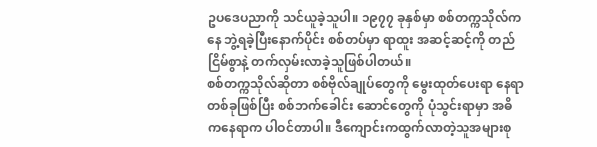ဥပဒေပညာကို သင်ယူခဲ့သူပါ။ ၁၉၇၇ ခုနှစ်မှာ စစ်တက္ကသိုလ်ကနေ ဘွဲ့ရခဲ့ပြီးနောက်ပိုင်း စစ်တပ်မှာ ရာထူး အဆင့်ဆင့်ကို တည်ငြိမ်စွာနဲ့ တက်လှမ်းလာခဲ့သူဖြစ်ပါတယ်။
စစ်တက္ကသိုလ်ဆိုတာ စစ်ဗိုလ်ချုပ်တွေကို မွေးထုတ်ပေးရာ နေရာတစ်ခုဖြစ်ပြီး စစ်ဘက်ခေါင်း ဆောင်တွေကို ပုံသွင်းရာမှာ အဓိကနေရာက ပါဝင်တာပါ။ ဒီကျောင်းကထွက်လာတဲ့သူအများစု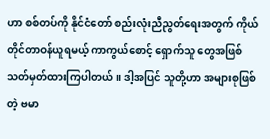ဟာ စစ်တပ်ကို နိုင်ငံတော် စည်းလုံးညီညွတ်ရေးအတွက် ကိုယ်တိုင်တာဝန်ယူရမယ့် ကာကွယ်စောင့် ရှောက်သူ တွေအဖြစ် သတ်မှတ်ထားကြပါတယ်။ ဒါ့အပြင် သူတို့ဟာ အများစုဖြစ်တဲ့ ဗမာ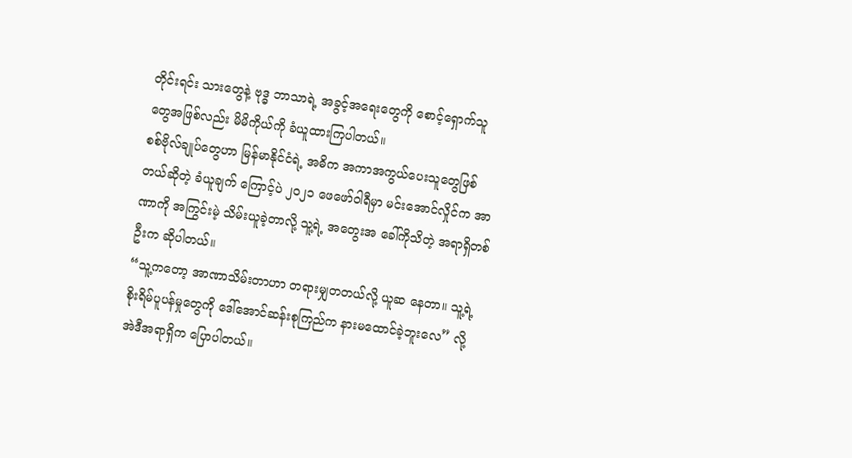တိုင်းရင်း သားတွေနဲ့ ဗုဒ္ဓ ဘာသာရဲ့ အခွင့်အရေးတွေကို စောင့်ရှောက်သူတွေအဖြစ်လည်း မိမိကိုယ်ကို ခံယူထားကြပါတယ်။
စစ်ဗိုလ်ချုပ်တွေဟာ မြန်မာနိုင်ငံရဲ့ အဓိက အကာအကွယ်ပေးသူတွေဖြစ်တယ်ဆိုတဲ့ ခံယူချက် ကြောင့်ပဲ ၂၀၂၁ ဖေဖော်ဝါရီမှာ မင်းအောင်လှိုင်က အာဏာကို အကြွင်းမဲ့ သိမ်းယူခဲ့တာလို့ သူ့ရဲ့ အတွေးအ ခေါ်ကိုသိတဲ့ အရာရှိတစ်ဦးက ဆိုပါတယ်။
“သူ့ကတော့ အာဏာသိမ်းတာဟာ တရားမျှတတယ်လို့ ယူဆ နေတာ။ သူ့ရဲ့ စိုးရိမ်ပူပန်မှုတွေကို ဒေါ်အောင်ဆန်းစုကြည်က နားမထောင်ခဲ့ဘူးလေ” လို့ အဲဒီအရာရှိက ပြောပါတယ်။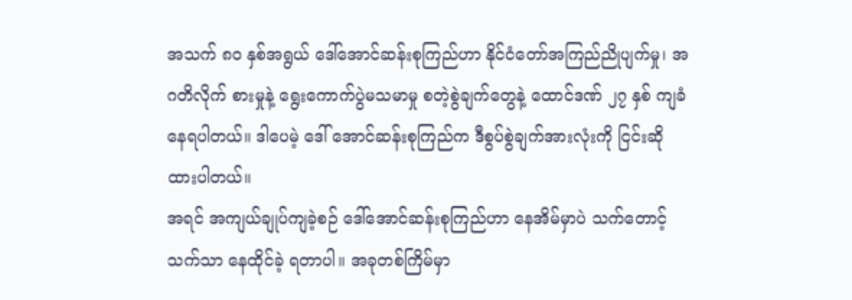အသက် ၈၀ နှစ်အရွယ် ဒေါ်အောင်ဆန်းစုကြည်ဟာ နိုင်ငံတော်အကြည်ညိုပျက်မှု၊ အဂတိလိုက် စားမှုနဲ့ ရွေးကောက်ပွဲမသမာမှု စတဲ့စွဲချက်တွေနဲ့ ထောင်ဒဏ် ၂၇ နှစ် ကျခံနေရပါတယ်။ ဒါပေမဲ့ ဒေါ် အောင်ဆန်းစုကြည်က ဒီစွပ်စွဲချက်အားလုံးကို ငြင်းဆိုထားပါတယ်။
အရင် အကျယ်ချုပ်ကျခဲ့စဉ် ဒေါ်အောင်ဆန်းစုကြည်ဟာ နေအိမ်မှာပဲ သက်တောင့်သက်သာ နေထိုင်ခဲ့ ရတာပါ။ အခုတစ်ကြိမ်မှာ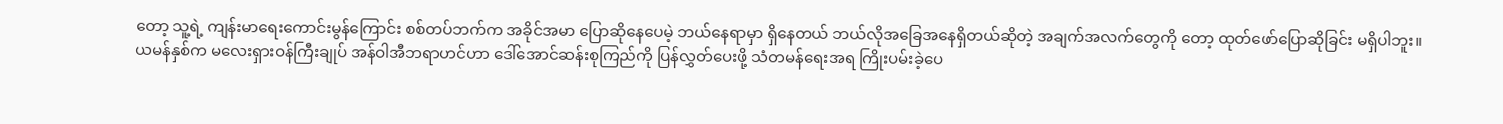တော့ သူ့ရဲ့ ကျန်းမာရေးကောင်းမွန်ကြောင်း စစ်တပ်ဘက်က အခိုင်အမာ ပြောဆိုနေပေမဲ့ ဘယ်နေရာမှာ ရှိနေတယ် ဘယ်လိုအခြေအနေရှိတယ်ဆိုတဲ့ အချက်အလက်တွေကို တော့ ထုတ်ဖော်ပြောဆိုခြင်း မရှိပါဘူး။
ယမန်နှစ်က မလေးရှားဝန်ကြီးချုပ် အန်ဝါအီဘရာဟင်ဟာ ဒေါ်အောင်ဆန်းစုကြည်ကို ပြန်လွှတ်ပေးဖို့ သံတမန်ရေးအရ ကြိုးပမ်းခဲ့ပေ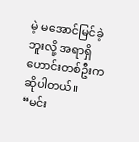မဲ့ မအောင်မြင်ခဲ့ဘူးလို့ အရာရှိဟောင်းတစ်ဦးက ဆိုပါတယ်။
“မင်း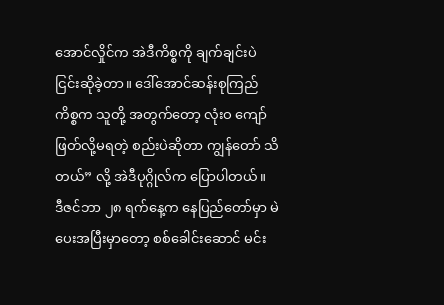အောင်လှိုင်က အဲဒီကိစ္စကို ချက်ချင်းပဲ ငြင်းဆိုခဲ့တာ။ ဒေါ်အောင်ဆန်းစုကြည်ကိစ္စက သူတို့ အတွက်တော့ လုံးဝ ကျော်ဖြတ်လို့မရတဲ့ စည်းပဲဆိုတာ ကျွန်တော် သိတယ်” လို့ အဲဒီပုဂ္ဂိုလ်က ပြောပါတယ်။
ဒီဇင်ဘာ ၂၈ ရက်နေ့က နေပြည်တော်မှာ မဲပေးအပြီးမှာတော့ စစ်ခေါင်းဆောင် မင်း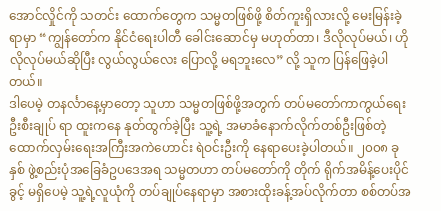အောင်လှိုင်ကို သတင်း ထောက်တွေက သမ္မတဖြစ်ဖို့ စိတ်ကူးရှိလားလို့ မေးမြန်းခဲ့ရာမှာ “ကျွန်တော်က နိုင်ငံရေးပါတီ ခေါင်းဆောင်မှ မဟုတ်တာ၊ ဒီလိုလုပ်မယ်၊ ဟိုလိုလုပ်မယ်ဆိုပြီး လွယ်လွယ်လေး ပြောလို့ မရဘူးလေ” လို့ သူက ပြန်ဖြေခဲ့ပါတယ်။
ဒါပေမဲ့ တနင်္လာနေ့မှာတော့ သူဟာ သမ္မတဖြစ်ဖို့အတွက် တပ်မတော်ကာကွယ်ရေးဦးစီးချုပ် ရာ ထူးကနေ နုတ်ထွက်ခဲ့ပြီး သူ့ရဲ့ အမာခံနောက်လိုက်တစ်ဦးဖြစ်တဲ့ ထောက်လှမ်းရေးအကြီးအကဲဟောင်း ရဲဝင်းဦးကို နေရာပေးခဲ့ပါတယ်။ ၂၀၀၈ ခုနှစ် ဖွဲ့စည်းပုံအခြေခံဥပဒေအရ သမ္မတဟာ တပ်မတော်ကို တိုက် ရိုက်အမိန့်ပေးပိုင်ခွင့် မရှိပေမဲ့ သူ့ရဲ့လူယုံကို တပ်ချုပ်နေရာမှာ အစားထိုးခန့်အပ်လိုက်တာ စစ်တပ်အ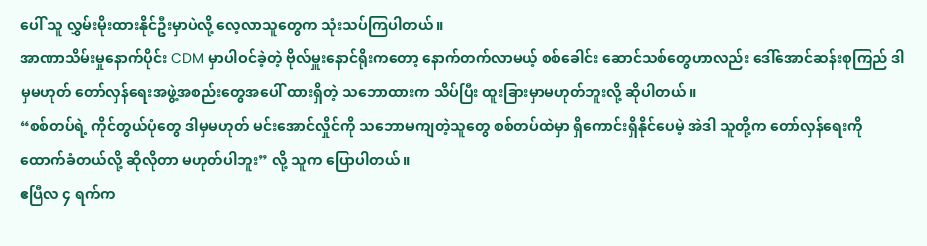ပေါ် သူ လွှမ်းမိုးထားနိုင်ဦးမှာပဲလို့ လေ့လာသူတွေက သုံးသပ်ကြပါတယ်။
အာဏာသိမ်းမှုနောက်ပိုင်း CDM မှာပါဝင်ခဲ့တဲ့ ဗိုလ်မှူးနောင်ရိုးကတော့ နောက်တက်လာမယ့် စစ်ခေါင်း ဆောင်သစ်တွေဟာလည်း ဒေါ်အောင်ဆန်းစုကြည် ဒါမှမဟုတ် တော်လှန်ရေးအဖွဲ့အစည်းတွေအပေါ် ထားရှိတဲ့ သဘောထားက သိပ်ပြီး ထူးခြားမှာမဟုတ်ဘူးလို့ ဆိုပါတယ်။
“စစ်တပ်ရဲ့ ကိုင်တွယ်ပုံတွေ ဒါမှမဟုတ် မင်းအောင်လှိုင်ကို သဘောမကျတဲ့သူတွေ စစ်တပ်ထဲမှာ ရှိကောင်းရှိနိုင်ပေမဲ့ အဲဒါ သူတို့က တော်လှန်ရေးကို ထောက်ခံတယ်လို့ ဆိုလိုတာ မဟုတ်ပါဘူး” လို့ သူက ပြောပါတယ်။
ဧပြီလ ၄ ရက်က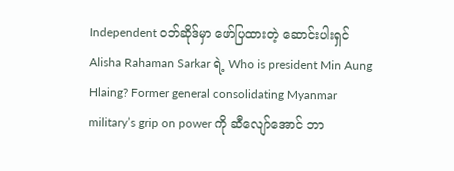Independent ဝဘ်ဆိုဒ်မှာ ဖော်ပြထားတဲ့ ဆောင်းပါးရှင် Alisha Rahaman Sarkar ရဲ့ Who is president Min Aung Hlaing? Former general consolidating Myanmar military’s grip on power ကို ဆီလျော်အောင် ဘာ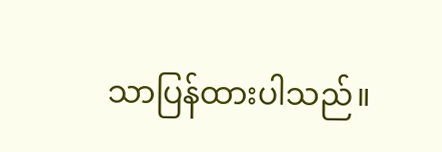သာပြန်ထားပါသည်။